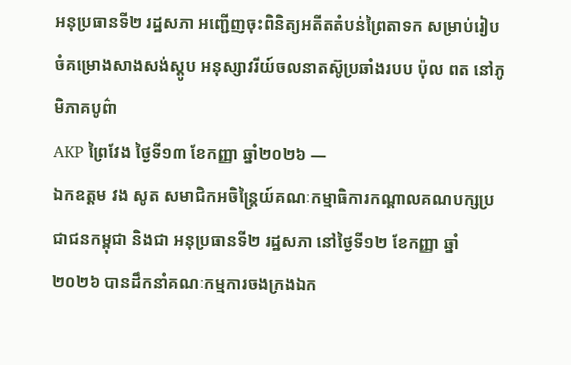អនុប្រធានទី២ រដ្ឋសភា អញ្ជើញចុះពិនិត្យអតីតតំបន់ព្រៃតាទក សម្រាប់រៀបចំគម្រោងសាងសង់ស្តូប អនុស្សាវរីយ៍ចលនាតស៊ូប្រឆាំងរបប ប៉ុល ពត នៅភូមិភាគបូព៌ា
AKP ព្រៃវែង ថ្ងៃទី១៣ ខែកញ្ញា ឆ្នាំ២០២៦ —
ឯកឧត្តម វង សូត សមាជិកអចិន្ត្រៃយ៍គណៈកម្មាធិការកណ្តាលគណបក្សប្រជាជនកម្ពុជា និងជា អនុប្រធានទី២ រដ្ឋសភា នៅថ្ងៃទី១២ ខែកញ្ញា ឆ្នាំ២០២៦ បានដឹកនាំគណៈកម្មការចងក្រងឯក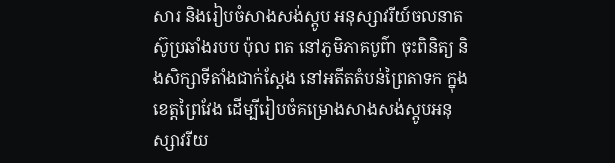សារ និងរៀបចំសាងសង់ស្តូប អនុស្សាវរីយ៍ចលនាតស៊ូប្រឆាំងរបប ប៉ុល ពត នៅភូមិភាគបូព៌ា ចុះពិនិត្យ និងសិក្សាទីតាំងជាក់ស្តែង នៅអតីតតំបន់ព្រៃតាទក ក្នុងខេត្តព្រៃវែង ដើម្បីរៀបចំគម្រោងសាងសង់ស្តូបអនុស្សាវរីយ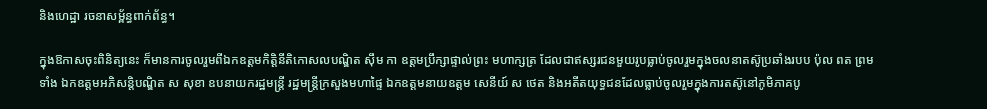និងហេដ្ឋា រចនាសម្ព័ន្ធពាក់ព័ន្ធ។

ក្នុងឱកាសចុះពិនិត្យនេះ ក៏មានការចូលរួមពីឯកឧត្តមកិត្តិនីតិកោសលបណ្ឌិត ស៊ឹម កា ឧត្តមប្រឹក្សាផ្ទាល់ព្រះ មហាក្សត្រ ដែលជាឥស្សរជនមួយរូបធ្លាប់ចូលរួមក្នុងចលនាតស៊ូប្រឆាំងរបប ប៉ុល ពត ព្រមទាំង ឯកឧត្ដមអភិសន្តិបណ្ឌិត ស សុខា ឧបនាយករដ្ឋមន្ត្រី រដ្ឋមន្ត្រីក្រសួងមហាផ្ទៃ ឯកឧត្តមនាយឧត្តម សេនីយ៍ ស ថេត និងអតីតយុទ្ធជនដែលធ្លាប់ចូលរួមក្នុងការតស៊ូនៅភូមិភាគបូ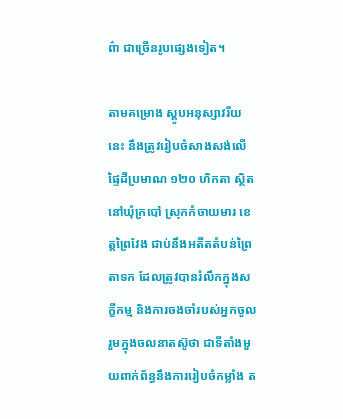ព៌ា ជាច្រើនរូបផ្សេងទៀត។

តាមគម្រោង ស្តូបអនុស្សាវរីយនេះ នឹងត្រូវរៀបចំសាងសង់លើផ្ទៃដីប្រមាណ ១២០ ហិកតា ស្ថិតនៅឃុំក្របៅ ស្រុកកំចាយមារ ខេត្តព្រៃវែង ជាប់នឹងអតីតតំបន់ព្រៃតាទក ដែលត្រូវបានរំលឹកក្នុងសក្ខីកម្ម និងការចងចាំរបស់អ្នកចូលរួមក្នុងចលនាតស៊ូថា ជាទីតាំងមួយពាក់ព័ន្ធនឹងការរៀបចំកម្លាំង ត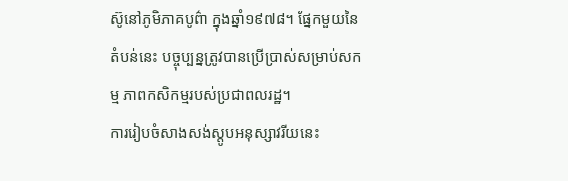ស៊ូនៅភូមិភាគបូព៌ា ក្នុងឆ្នាំ១៩៧៨។ ផ្នែកមួយនៃតំបន់នេះ បច្ចុប្បន្នត្រូវបានប្រើប្រាស់សម្រាប់សកម្ម ភាពកសិកម្មរបស់ប្រជាពលរដ្ឋ។
ការរៀបចំសាងសង់ស្តូបអនុស្សាវរីយនេះ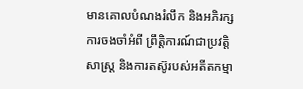មានគោលបំណងរំលឹក និងអភិរក្សការចងចាំអំពី ព្រឹត្តិការណ៍ជាប្រវត្តិសាស្ត្រ និងការតស៊ូរបស់អតីតកម្មា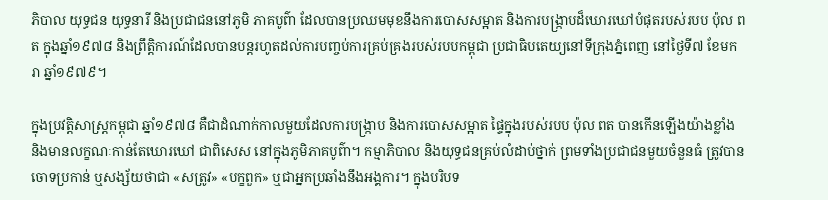ភិបាល យុទ្ធជន យុទ្ធនារី និងប្រជាជននៅភូមិ ភាគបូព៌ា ដែលបានប្រឈមមុខនឹងការបោសសម្អាត និងការបង្ក្រាបដ៏ឃោរឃៅបំផុតរបស់របប ប៉ុល ពត ក្នុងឆ្នាំ១៩៧៨ និងព្រឹត្តិការណ៍ដែលបានបន្តរហូតដល់ការបញ្ចប់ការគ្រប់គ្រងរបស់របបកម្ពុជា ប្រជាធិបតេយ្យនៅទីក្រុងភ្នំពេញ នៅថ្ងៃទី៧ ខែមករា ឆ្នាំ១៩៧៩។

ក្នុងប្រវត្តិសាស្ត្រកម្ពុជា ឆ្នាំ១៩៧៨ គឺជាដំណាក់កាលមួយដែលការបង្ក្រាប និងការបោសសម្អាត ផ្ទៃក្នុងរបស់របប ប៉ុល ពត បានកើនឡើងយ៉ាងខ្លាំង និងមានលក្ខណៈកាន់តែឃោរឃៅ ជាពិសេស នៅក្នុងភូមិភាគបូព៌ា។ កម្មាភិបាល និងយុទ្ធជនគ្រប់លំដាប់ថ្នាក់ ព្រមទាំងប្រជាជនមួយចំនួនធំ ត្រូវបានចោទប្រកាន់ ឬសង្ស័យថាជា «សត្រូវ» «បក្ខពួក» ឬជាអ្នកប្រឆាំងនឹងអង្គការ។ ក្នុងបរិបទ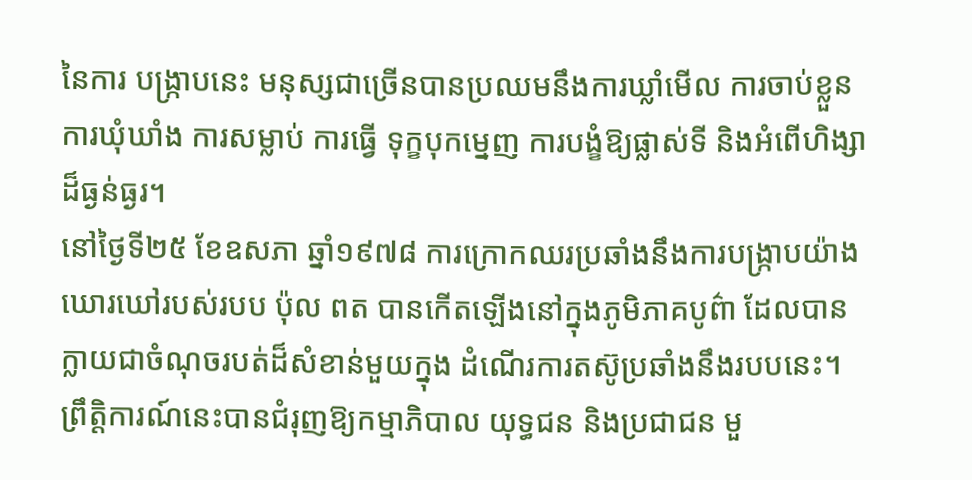នៃការ បង្ក្រាបនេះ មនុស្សជាច្រើនបានប្រឈមនឹងការឃ្លាំមើល ការចាប់ខ្លួន ការឃុំឃាំង ការសម្លាប់ ការធ្វើ ទុក្ខបុកម្នេញ ការបង្ខំឱ្យផ្លាស់ទី និងអំពើហិង្សាដ៏ធ្ងន់ធ្ងរ។
នៅថ្ងៃទី២៥ ខែឧសភា ឆ្នាំ១៩៧៨ ការក្រោកឈរប្រឆាំងនឹងការបង្ក្រាបយ៉ាងឃោរឃៅរបស់របប ប៉ុល ពត បានកើតឡើងនៅក្នុងភូមិភាគបូព៌ា ដែលបានក្លាយជាចំណុចរបត់ដ៏សំខាន់មួយក្នុង ដំណើរការតស៊ូប្រឆាំងនឹងរបបនេះ។ ព្រឹត្តិការណ៍នេះបានជំរុញឱ្យកម្មាភិបាល យុទ្ធជន និងប្រជាជន មួ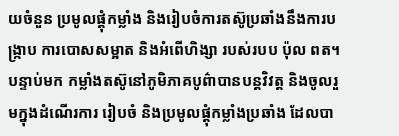យចំនួន ប្រមូលផ្តុំកម្លាំង និងរៀបចំការតស៊ូប្រឆាំងនឹងការបង្ក្រាប ការបោសសម្អាត និងអំពើហិង្សា របស់របប ប៉ុល ពត។ បន្ទាប់មក កម្លាំងតស៊ូនៅភូមិភាគបូព៌ាបានបន្តវិវត្ត និងចូលរួមក្នុងដំណើរការ រៀបចំ និងប្រមូលផ្តុំកម្លាំងប្រឆាំង ដែលបា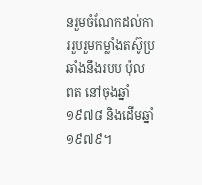នរួមចំណែកដល់ការរួបរួមកម្លាំងតស៊ូប្រឆាំងនឹងរបប ប៉ុល ពត នៅចុងឆ្នាំ១៩៧៨ និងដើមឆ្នាំ១៩៧៩។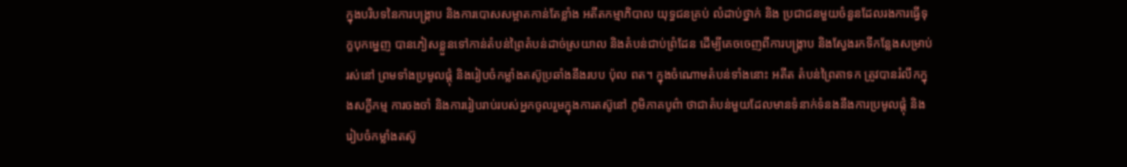ក្នុងបរិបទនៃការបង្ក្រាប និងការបោសសម្អាតកាន់តែខ្លាំង អតីតកម្មាភិបាល យុទ្ធជនគ្រប់ លំដាប់ថ្នាក់ និង ប្រជាជនមួយចំនួនដែលរងការធ្វើទុក្ខបុកម្នេញ បានភៀសខ្លួនទៅកាន់តំបន់ព្រៃតំបន់ដាច់ស្រយាល និងតំបន់ជាប់ព្រំដែន ដើម្បីគេចចេញពីការបង្ក្រាប និងស្វែងរកទីកន្លែងសម្រាប់រស់នៅ ព្រមទាំងប្រមូលផ្តុំ និងរៀបចំកម្លាំងតស៊ូប្រឆាំងនឹងរបប ប៉ុល ពត។ ក្នុងចំណោមតំបន់ទាំងនោះ អតីត តំបន់ព្រៃតាទក ត្រូវបានរំលឹកក្នុងសក្ខីកម្ម ការចងចាំ និងការរៀបរាប់របស់អ្នកចូលរួមក្នុងការតស៊ូនៅ ភូមិភាគបូព៌ា ថាជាតំបន់មួយដែលមានទំនាក់ទំនងនឹងការប្រមូលផ្តុំ និងរៀបចំកម្លាំងតស៊ូ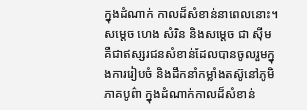ក្នុងដំណាក់ កាលដ៏សំខាន់នាពេលនោះ។
សម្តេច ហេង សំរិន និងសម្តេច ជា ស៊ីម គឺជាឥស្សរជនសំខាន់ដែលបានចូលរួមក្នុងការរៀបចំ និងដឹកនាំកម្លាំងតស៊ូនៅភូមិភាគបូព៌ា ក្នុងដំណាក់កាលដ៏សំខាន់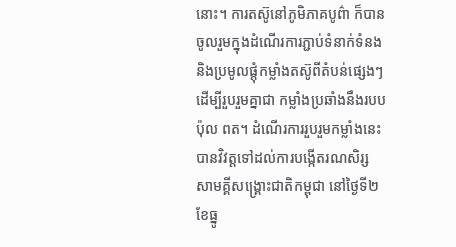នោះ។ ការតស៊ូនៅភូមិភាគបូព៌ា ក៏បានចូលរួមក្នុងដំណើរការភ្ជាប់ទំនាក់ទំនង និងប្រមូលផ្តុំកម្លាំងតស៊ូពីតំបន់ផ្សេងៗ ដើម្បីរួបរួមគ្នាជា កម្លាំងប្រឆាំងនឹងរបប ប៉ុល ពត។ ដំណើរការរួបរួមកម្លាំងនេះបានវិវត្តទៅដល់ការបង្កើតរណសិរ្ស សាមគ្គីសង្គ្រោះជាតិកម្ពុជា នៅថ្ងៃទី២ ខែធ្នូ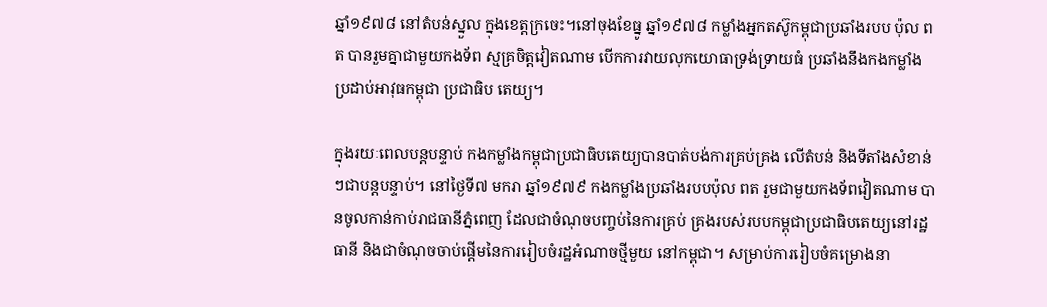ឆ្នាំ១៩៧៨ នៅតំបន់ស្នួល ក្នុងខេត្តក្រចេះ។នៅចុងខែធ្នូ ឆ្នាំ១៩៧៨ កម្លាំងអ្នកតស៊ូកម្ពុជាប្រឆាំងរបប ប៉ុល ពត បានរួមគ្នាជាមួយកងទ័ព ស្មគ្រចិត្តវៀតណាម បើកការវាយលុកយោធាទ្រង់ទ្រាយធំ ប្រឆាំងនឹងកងកម្លាំងប្រដាប់អាវុធកម្ពុជា ប្រជាធិប តេយ្យ។

ក្នុងរយៈពេលបន្តបន្ទាប់ កងកម្លាំងកម្ពុជាប្រជាធិបតេយ្យបានបាត់បង់ការគ្រប់គ្រង លើតំបន់ និងទីតាំងសំខាន់ៗជាបន្តបន្ទាប់។ នៅថ្ងៃទី៧ មករា ឆ្នាំ១៩៧៩ កងកម្លាំងប្រឆាំងរបបប៉ុល ពត រួមជាមួយកងទ័ពវៀតណាម បានចូលកាន់កាប់រាជធានីភ្នំពេញ ដែលជាចំណុចបញ្ចប់នៃការគ្រប់ គ្រងរបស់របបកម្ពុជាប្រជាធិបតេយ្យនៅរដ្ឋធានី និងជាចំណុចចាប់ផ្តើមនៃការរៀបចំរដ្ឋអំណាចថ្មីមួយ នៅកម្ពុជា។ សម្រាប់ការរៀបចំគម្រោងនា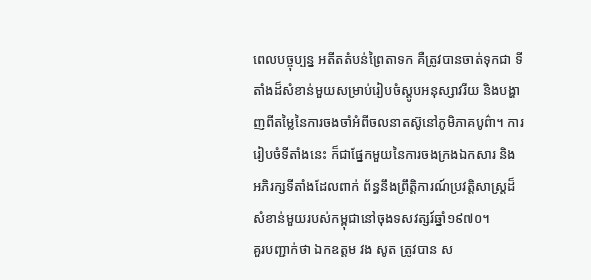ពេលបច្ចុប្បន្ន អតីតតំបន់ព្រៃតាទក គឺត្រូវបានចាត់ទុកជា ទីតាំងដ៏សំខាន់មួយសម្រាប់រៀបចំស្តូបអនុស្សាវរីយ និងបង្ហាញពីតម្លៃនៃការចងចាំអំពីចលនាតស៊ូនៅភូមិភាគបូព៌ា។ ការរៀបចំទីតាំងនេះ ក៏ជាផ្នែកមួយនៃការចងក្រងឯកសារ និងអភិរក្សទីតាំងដែលពាក់ ព័ន្ធនឹងព្រឹត្តិការណ៍ប្រវត្តិសាស្ត្រដ៏សំខាន់មួយរបស់កម្ពុជានៅចុងទសវត្សរ៍ឆ្នាំ១៩៧០។
គួរបញ្ជាក់ថា ឯកឧត្តម វង សូត ត្រូវបាន ស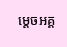ម្តេចអគ្គ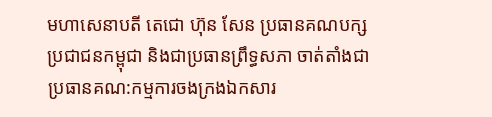មហាសេនាបតី តេជោ ហ៊ុន សែន ប្រធានគណបក្សប្រជាជនកម្ពុជា និងជាប្រធានព្រឹទ្ធសភា ចាត់តាំងជាប្រធានគណ:កម្មការចងក្រងឯកសារ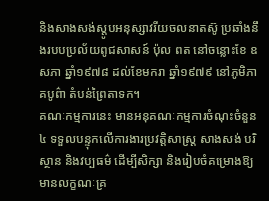និងសាងសង់ស្តូបអនុស្សាវរីយចលនាតស៊ូ ប្រឆាំងនឹងរបបប្រល័យពូជសាសន៍ ប៉ុល ពត នៅចន្លោះខែ ឧសភា ឆ្នាំ១៩៧៨ ដល់ខែមករា ឆ្នាំ១៩៧៩ នៅភូមិភាគបូព៌ា តំបន់ព្រៃតាទក។
គណៈកម្មការនេះ មានអនុគណៈកម្មការចំណុះចំនួន៤ ទទួលបន្ទុកលើការងារប្រវត្តិសាស្ត្រ សាងសង់ បរិស្ថាន និងវប្បធម៌ ដើម្បីសិក្សា និងរៀបចំគម្រោងឱ្យមានលក្ខណៈគ្រ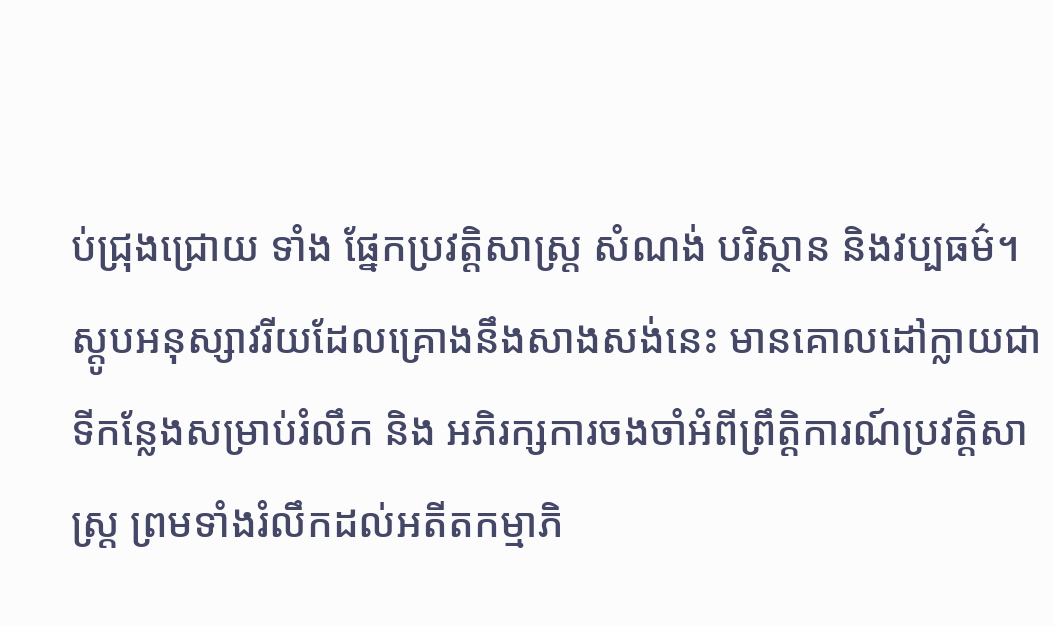ប់ជ្រុងជ្រោយ ទាំង ផ្នែកប្រវត្តិសាស្ត្រ សំណង់ បរិស្ថាន និងវប្បធម៌។
ស្តូបអនុស្សាវរីយដែលគ្រោងនឹងសាងសង់នេះ មានគោលដៅក្លាយជាទីកន្លែងសម្រាប់រំលឹក និង អភិរក្សការចងចាំអំពីព្រឹត្តិការណ៍ប្រវត្តិសាស្ត្រ ព្រមទាំងរំលឹកដល់អតីតកម្មាភិ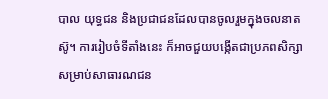បាល យុទ្ធជន និងប្រជាជនដែលបានចូលរួមក្នុងចលនាតស៊ូ។ ការរៀបចំទីតាំងនេះ ក៏អាចជួយបង្កើតជាប្រភពសិក្សា សម្រាប់សាធារណជន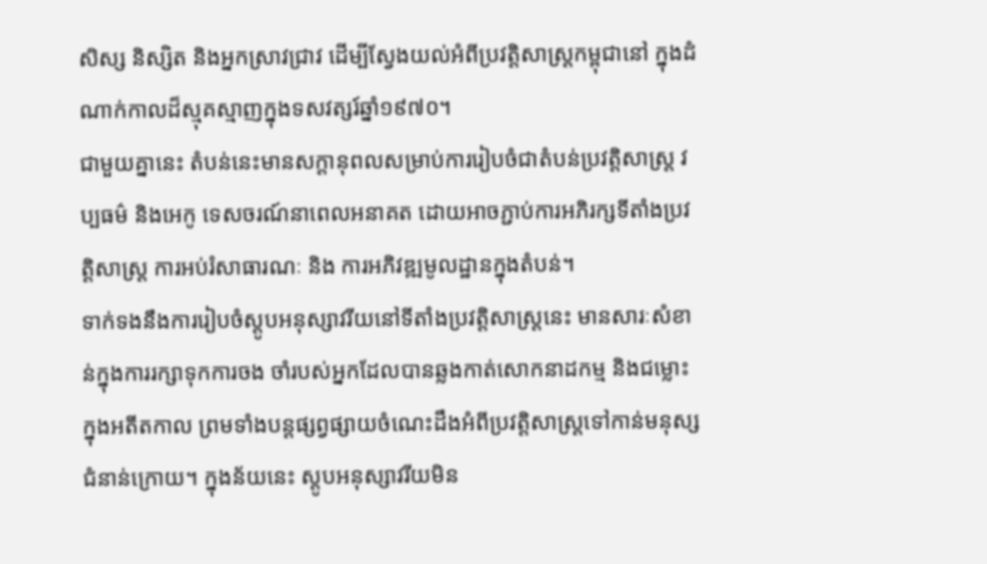សិស្ស និស្សិត និងអ្នកស្រាវជ្រាវ ដើម្បីស្វែងយល់អំពីប្រវត្តិសាស្ត្រកម្ពុជានៅ ក្នុងដំណាក់កាលដ៏ស្មុគស្មាញក្នុងទសវត្សរ៍ឆ្នាំ១៩៧០។
ជាមួយគ្នានេះ តំបន់នេះមានសក្តានុពលសម្រាប់ការរៀបចំជាតំបន់ប្រវត្តិសាស្ត្រ វប្បធម៌ និងអេកូ ទេសចរណ៍នាពេលអនាគត ដោយអាចភ្ជាប់ការអភិរក្សទីតាំងប្រវត្តិសាស្ត្រ ការអប់រំសាធារណៈ និង ការអភិវឌ្ឍមូលដ្ឋានក្នុងតំបន់។
ទាក់ទងនឹងការរៀបចំស្តូបអនុស្សាវរីយនៅទីតាំងប្រវត្តិសាស្ត្រនេះ មានសារៈសំខាន់ក្នុងការរក្សាទុកការចង ចាំរបស់អ្នកដែលបានឆ្លងកាត់សោកនាដកម្ម និងជម្លោះក្នុងអតីតកាល ព្រមទាំងបន្តផ្សព្វផ្សាយចំណេះដឹងអំពីប្រវត្តិសាស្ត្រទៅកាន់មនុស្សជំនាន់ក្រោយ។ ក្នុងន័យនេះ ស្តូបអនុស្សាវរីយមិន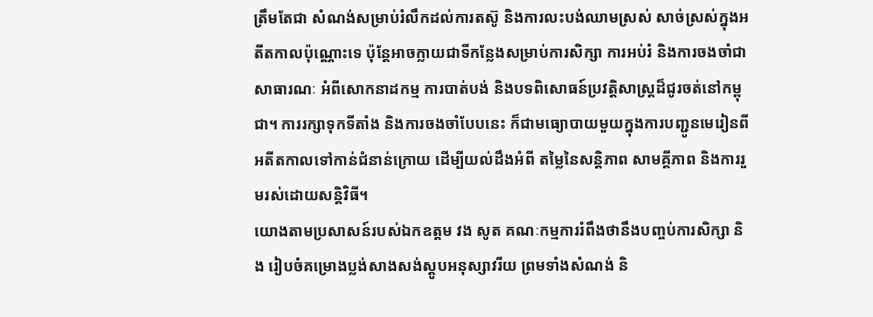ត្រឹមតែជា សំណង់សម្រាប់រំលឹកដល់ការតស៊ូ និងការលះបង់ឈាមស្រស់ សាច់ស្រស់ក្នុងអតីតកាលប៉ុណ្ណោះទេ ប៉ុន្តែអាចក្លាយជាទីកន្លែងសម្រាប់ការសិក្សា ការអប់រំ និងការចងចាំជាសាធារណៈ អំពីសោកនាដកម្ម ការបាត់បង់ និងបទពិសោធន៍ប្រវត្តិសាស្ត្រដ៏ជូរចត់នៅកម្ពុជា។ ការរក្សាទុកទីតាំង និងការចងចាំបែបនេះ ក៏ជាមធ្យោបាយមួយក្នុងការបញ្ជូនមេរៀនពីអតីតកាលទៅកាន់ជំនាន់ក្រោយ ដើម្បីយល់ដឹងអំពី តម្លៃនៃសន្តិភាព សាមគ្គីភាព និងការរួមរស់ដោយសន្តិវិធី។
យោងតាមប្រសាសន៍របស់ឯកឧត្តម វង សូត គណៈកម្មការរំពឹងថានឹងបញ្ចប់ការសិក្សា និង រៀបចំគម្រោងប្លង់សាងសង់ស្តូបអនុស្សាវរីយ ព្រមទាំងសំណង់ និ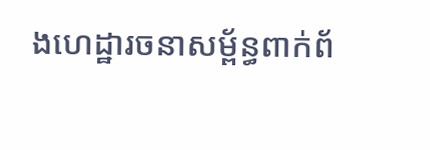ងហេដ្ឋារចនាសម្ព័ន្ធពាក់ព័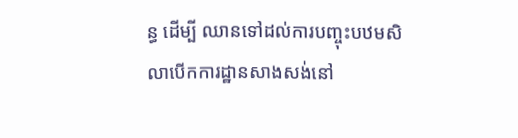ន្ធ ដើម្បី ឈានទៅដល់ការបញ្ចុះបឋមសិលាបើកការដ្ឋានសាងសង់នៅ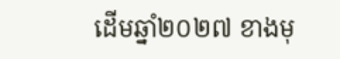ដើមឆ្នាំ២០២៧ ខាងមុ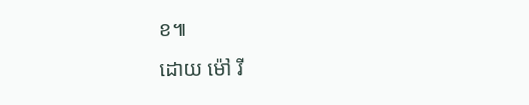ខ៕
ដោយ ម៉ៅ រី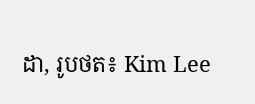ដា, រូបថត៖ Kim Lee